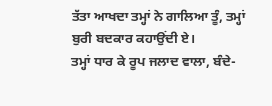ਤੱਤਾ ਆਖਦਾ ਤਮ੍ਹਾਂ ਨੇ ਗਾਲਿਆ ਤੂੰ, ਤਮ੍ਹਾਂ ਬੁਰੀ ਬਦਕਾਰ ਕਹਾਉਂਦੀ ਏ।
ਤਮ੍ਹਾਂ ਧਾਰ ਕੇ ਰੂਪ ਜਲਾਦ ਵਾਲਾ, ਬੰਦੇ-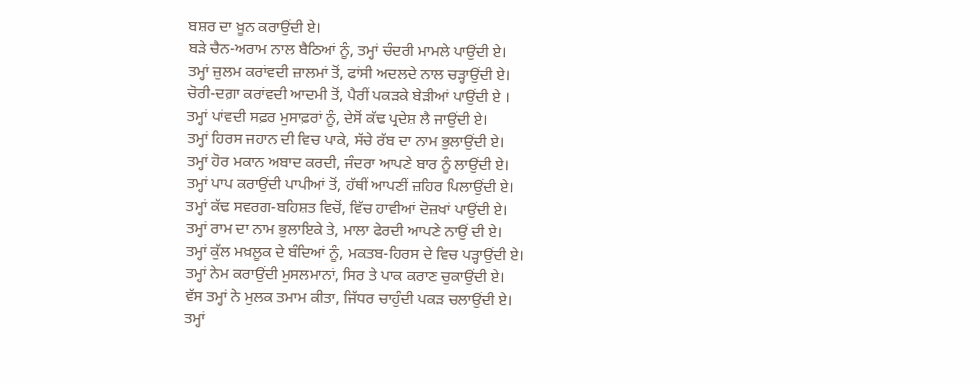ਬਸ਼ਰ ਦਾ ਖ਼ੂਨ ਕਰਾਉਂਦੀ ਏ।
ਬੜੇ ਚੈਨ-ਅਰਾਮ ਨਾਲ ਬੈਠਿਆਂ ਨੂੰ, ਤਮ੍ਹਾਂ ਚੰਦਰੀ ਮਾਮਲੇ ਪਾਉਂਦੀ ਏ।
ਤਮ੍ਹਾਂ ਜ਼ੁਲਮ ਕਰਾਂਵਦੀ ਜ਼ਾਲਮਾਂ ਤੋਂ, ਫਾਂਸੀ ਅਦਲਦੇ ਨਾਲ ਚੜ੍ਹਾਉਂਦੀ ਏ।
ਚੋਰੀ-ਦਗ਼ਾ ਕਰਾਂਵਦੀ ਆਦਮੀ ਤੋਂ, ਪੈਰੀਂ ਪਕੜਕੇ ਬੇੜੀਆਂ ਪਾਉਂਦੀ ਏ ।
ਤਮ੍ਹਾਂ ਪਾਂਵਦੀ ਸਫ਼ਰ ਮੁਸਾਫ਼ਰਾਂ ਨੂੰ, ਦੇਸੋਂ ਕੱਢ ਪ੍ਰਦੇਸ਼ ਲੈ ਜਾਉਂਦੀ ਏ।
ਤਮ੍ਹਾਂ ਹਿਰਸ ਜਹਾਨ ਦੀ ਵਿਚ ਪਾਕੇ, ਸੱਚੇ ਰੱਬ ਦਾ ਨਾਮ ਭੁਲਾਉਂਦੀ ਏ।
ਤਮ੍ਹਾਂ ਹੋਰ ਮਕਾਨ ਅਬਾਦ ਕਰਦੀ, ਜੰਦਰਾ ਆਪਣੇ ਬਾਰ ਨੂੰ ਲਾਉਂਦੀ ਏ।
ਤਮ੍ਹਾਂ ਪਾਪ ਕਰਾਉਂਦੀ ਪਾਪੀਆਂ ਤੋਂ, ਹੱਥੀਂ ਆਪਣੀਂ ਜ਼ਹਿਰ ਪਿਲਾਉਂਦੀ ਏ।
ਤਮ੍ਹਾਂ ਕੱਢ ਸਵਰਗ-ਬਹਿਸ਼ਤ ਵਿਚੋਂ, ਵਿੱਚ ਹਾਵੀਆਂ ਦੋਜ਼ਖਾਂ ਪਾਉਂਦੀ ਏ।
ਤਮ੍ਹਾਂ ਰਾਮ ਦਾ ਨਾਮ ਭੁਲਾਇਕੇ ਤੇ, ਮਾਲਾ ਫੇਰਦੀ ਆਪਣੇ ਨਾਉਂ ਦੀ ਏ।
ਤਮ੍ਹਾਂ ਕੁੱਲ ਮਖ਼ਲੂਕ ਦੇ ਬੰਦਿਆਂ ਨੂੰ, ਮਕਤਬ-ਹਿਰਸ ਦੇ ਵਿਚ ਪੜ੍ਹਾਉਂਦੀ ਏ।
ਤਮ੍ਹਾਂ ਨੇਮ ਕਰਾਉਂਦੀ ਮੁਸਲਮਾਨਾਂ, ਸਿਰ ਤੇ ਪਾਕ ਕਰਾਣ ਚੁਕਾਉਂਦੀ ਏ।
ਵੱਸ ਤਮ੍ਹਾਂ ਨੇ ਮੁਲਕ ਤਮਾਮ ਕੀਤਾ, ਜਿੱਧਰ ਚਾਹੁੰਦੀ ਪਕੜ ਚਲਾਉਂਦੀ ਏ।
ਤਮ੍ਹਾਂ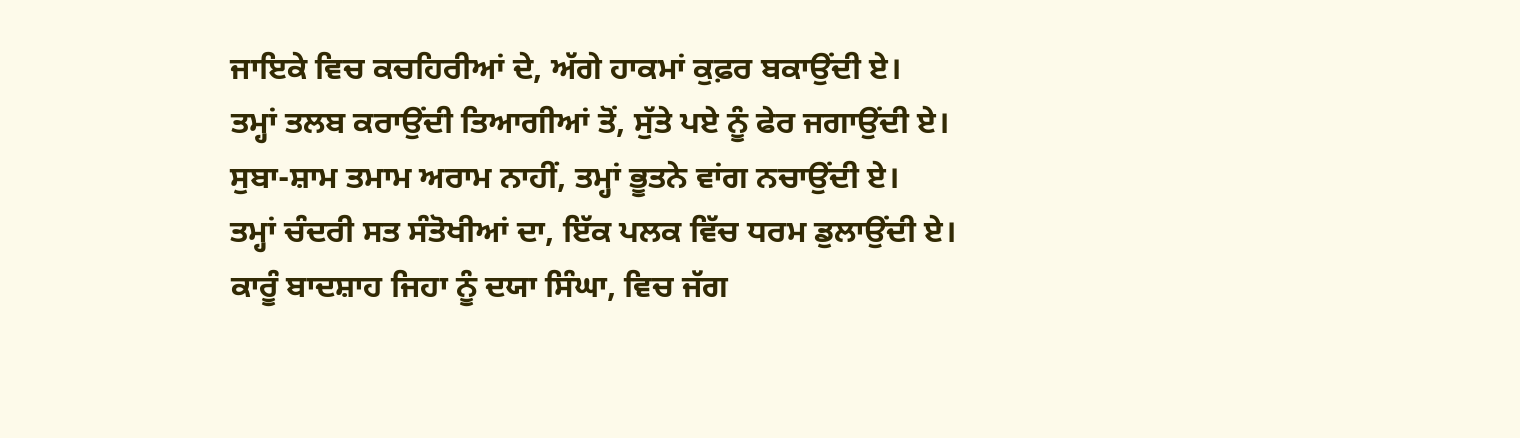ਜਾਇਕੇ ਵਿਚ ਕਚਹਿਰੀਆਂ ਦੇ, ਅੱਗੇ ਹਾਕਮਾਂ ਕੁਫ਼ਰ ਬਕਾਉਂਦੀ ਏ।
ਤਮ੍ਹਾਂ ਤਲਬ ਕਰਾਉਂਦੀ ਤਿਆਗੀਆਂ ਤੋਂ, ਸੁੱਤੇ ਪਏ ਨੂੰ ਫੇਰ ਜਗਾਉਂਦੀ ਏ।
ਸੁਬਾ-ਸ਼ਾਮ ਤਮਾਮ ਅਰਾਮ ਨਾਹੀਂ, ਤਮ੍ਹਾਂ ਭੂਤਨੇ ਵਾਂਗ ਨਚਾਉਂਦੀ ਏ।
ਤਮ੍ਹਾਂ ਚੰਦਰੀ ਸਤ ਸੰਤੋਖੀਆਂ ਦਾ, ਇੱਕ ਪਲਕ ਵਿੱਚ ਧਰਮ ਡੁਲਾਉਂਦੀ ਏ।
ਕਾਰੂੰ ਬਾਦਸ਼ਾਹ ਜਿਹਾ ਨੂੰ ਦਯਾ ਸਿੰਘਾ, ਵਿਚ ਜੱਗ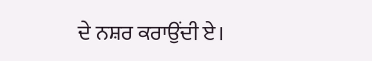ਦੇ ਨਸ਼ਰ ਕਰਾਉਂਦੀ ਏ।